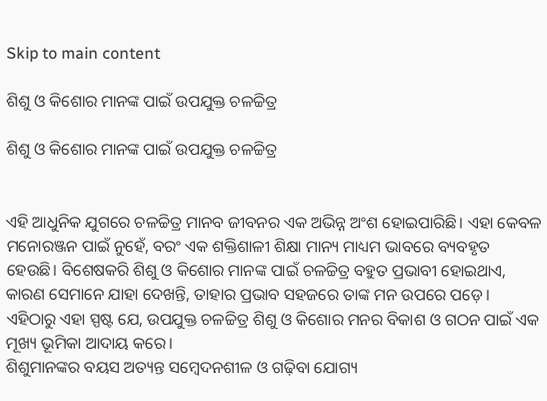Skip to main content

ଶିଶୁ ଓ କିଶୋର ମାନଙ୍କ ପାଇଁ ଉପଯୁକ୍ତ ଚଳଚ୍ଚିତ୍ର

ଶିଶୁ ଓ କିଶୋର ମାନଙ୍କ ପାଇଁ ଉପଯୁକ୍ତ ଚଳଚ୍ଚିତ୍ର


ଏହି ଆଧୁନିକ ଯୁଗରେ ଚଳଚ୍ଚିତ୍ର ମାନବ ଜୀବନର ଏକ ଅଭିନ୍ନ ଅଂଶ ହୋଇପାରିଛି। ଏହା କେବଳ ମନୋରଞ୍ଜନ ପାଇଁ ନୁହେଁ, ବରଂ ଏକ ଶକ୍ତିଶାଳୀ ଶିକ୍ଷା ମାନ୍ୟ ମାଧ୍ୟମ ଭାବରେ ବ୍ୟବହୃତ ହେଉଛି। ବିଶେଷକରି ଶିଶୁ ଓ କିଶୋର ମାନଙ୍କ ପାଇଁ ଚଳଚ୍ଚିତ୍ର ବହୁତ ପ୍ରଭାବୀ ହୋଇଥାଏ, କାରଣ ସେମାନେ ଯାହା ଦେଖନ୍ତି, ତାହାର ପ୍ରଭାବ ସହଜରେ ତାଙ୍କ ମନ ଉପରେ ପଡ଼େ। ଏହିଠାରୁ ଏହା ସ୍ପଷ୍ଟ ଯେ, ଉପଯୁକ୍ତ ଚଳଚ୍ଚିତ୍ର ଶିଶୁ ଓ କିଶୋର ମନର ବିକାଶ ଓ ଗଠନ ପାଇଁ ଏକ ମୂଖ୍ୟ ଭୂମିକା ଆଦାୟ କରେ।
ଶିଶୁମାନଙ୍କର ବୟସ ଅତ୍ୟନ୍ତ ସମ୍ବେଦନଶୀଳ ଓ ଗଢ଼ିବା ଯୋଗ୍ୟ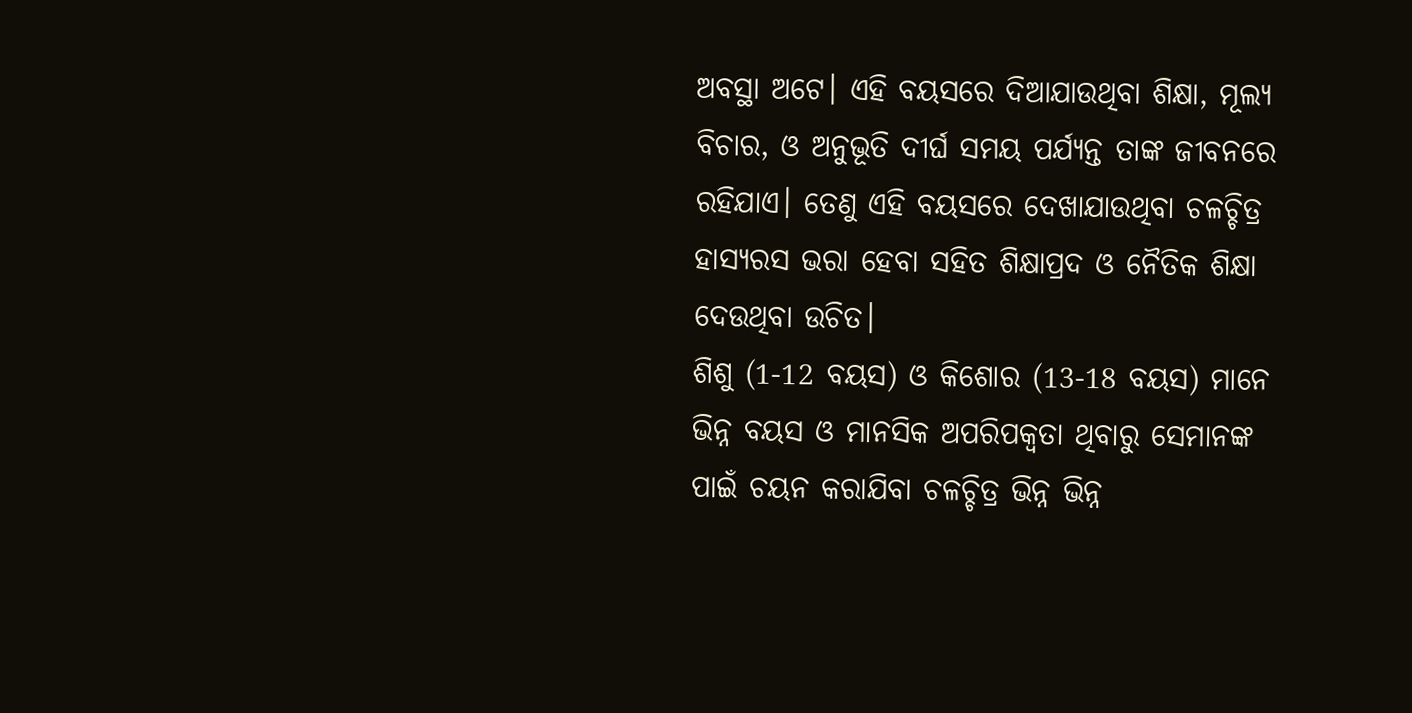ଅବସ୍ଥା ଅଟେ। ଏହି ବୟସରେ ଦିଆଯାଉଥିବା ଶିକ୍ଷା, ମୂଲ୍ୟ ବିଚାର, ଓ ଅନୁଭୂତି ଦୀର୍ଘ ସମୟ ପର୍ଯ୍ୟନ୍ତ ତାଙ୍କ ଜୀବନରେ ରହିଯାଏ। ତେଣୁ ଏହି ବୟସରେ ଦେଖାଯାଉଥିବା ଚଳଚ୍ଚିତ୍ର ହାସ୍ୟରସ ଭରା ହେବା ସହିତ ଶିକ୍ଷାପ୍ରଦ ଓ ନୈତିକ ଶିକ୍ଷା ଦେଉଥିବା ଉଚିତ।
ଶିଶୁ (1-12 ବୟସ) ଓ କିଶୋର (13-18 ବୟସ) ମାନେ ଭିନ୍ନ ବୟସ ଓ ମାନସିକ ଅପରିପକ୍ୱତା ଥିବାରୁ ସେମାନଙ୍କ ପାଇଁ ଚୟନ କରାଯିବା ଚଳଚ୍ଚିତ୍ର ଭିନ୍ନ ଭିନ୍ନ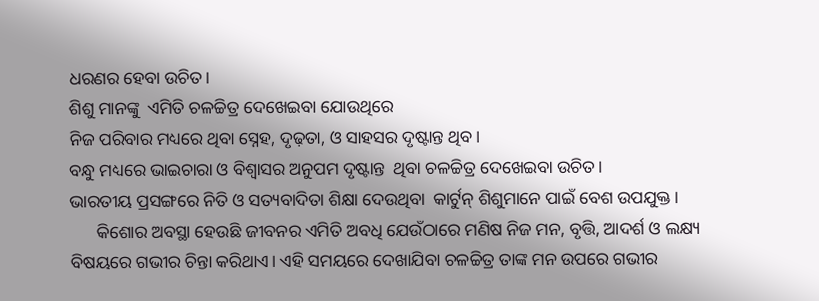ଧରଣର ହେବା ଉଚିତ।
ଶିଶୁ ମାନଙ୍କୁ  ଏମିତି ଚଳଚ୍ଚିତ୍ର ଦେଖେଇବା ଯୋଉଥିରେ
ନିଜ ପରିବାର ମଧ୍ୟରେ ଥିବା ସ୍ନେହ, ଦୃଢ଼ତା, ଓ ସାହସର ଦୃଷ୍ଟାନ୍ତ ଥିବ।
ବନ୍ଧୁ ମଧ୍ୟରେ ଭାଇଚାରା ଓ ବିଶ୍ୱାସର ଅନୁପମ ଦୃଷ୍ଟାନ୍ତ  ଥିବା ଚଳଚ୍ଚିତ୍ର ଦେଖେଇବା ଉଚିତ।
ଭାରତୀୟ ପ୍ରସଙ୍ଗରେ ନିତି ଓ ସତ୍ୟବାଦିତା ଶିକ୍ଷା ଦେଉଥିବା  କାର୍ଟୁନ୍ ଶିଶୁମାନେ ପାଇଁ ବେଶ ଉପଯୁକ୍ତ।
      କିଶୋର ଅବସ୍ଥା ହେଉଛି ଜୀବନର ଏମିତି ଅବଧି ଯେଉଁଠାରେ ମଣିଷ ନିଜ ମନ, ବୃତ୍ତି, ଆଦର୍ଶ ଓ ଲକ୍ଷ୍ୟ ବିଷୟରେ ଗଭୀର ଚିନ୍ତା କରିଥାଏ। ଏହି ସମୟରେ ଦେଖାଯିବା ଚଳଚ୍ଚିତ୍ର ତାଙ୍କ ମନ ଉପରେ ଗଭୀର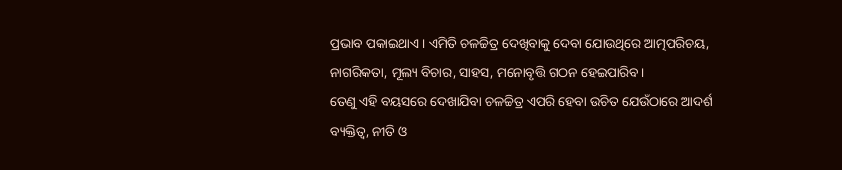ପ୍ରଭାବ ପକାଇଥାଏ। ଏମିତି ଚଳଚ୍ଚିତ୍ର ଦେଖିବାକୁ ଦେବା ଯୋଉଥିରେ ଆତ୍ମପରିଚୟ, ନାଗରିକତା, ମୂଲ୍ୟ ବିଚାର, ସାହସ, ମନୋବୃତ୍ତି ଗଠନ ହେଇପାରିବ।
ତେଣୁ ଏହି ବୟସରେ ଦେଖାଯିବା ଚଳଚ୍ଚିତ୍ର ଏପରି ହେବା ଉଚିତ ଯେଉଁଠାରେ ଆଦର୍ଶ ବ୍ୟକ୍ତିତ୍ୱ, ନୀତି ଓ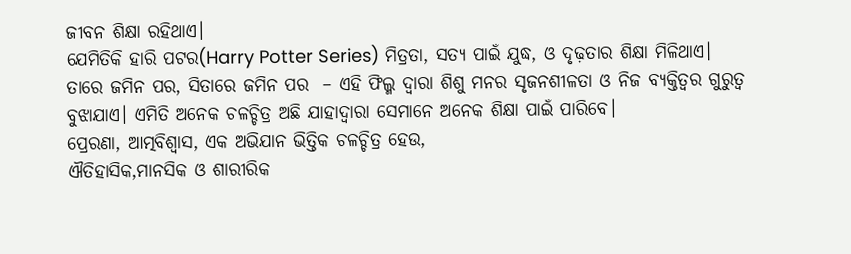ଜୀବନ ଶିକ୍ଷା ରହିଥାଏ।
ଯେମିତିକି ହାରି ପଟର(Harry Potter Series) ମିତ୍ରତା, ସତ୍ୟ ପାଇଁ ଯୁଦ୍ଧ, ଓ ଦୃଢ଼ତାର ଶିକ୍ଷା ମିଳିଥାଏ।
ତାରେ ଜମିନ ପର, ସିତାରେ ଜମିନ ପର  – ଏହି ଫିଲ୍ମ ଦ୍ୱାରା ଶିଶୁ ମନର ସୃଜନଶୀଳତା ଓ ନିଜ ବ୍ୟକ୍ତିତ୍ୱର ଗୁରୁତ୍ୱ ବୁଝାଯାଏ। ଏମିତି ଅନେକ ଚଳଚ୍ଚିତ୍ର ଅଛି ଯାହାଦ୍ବାରା ସେମାନେ ଅନେକ ଶିକ୍ଷା ପାଇଁ ପାରିବେ।
ପ୍ରେରଣା, ଆତ୍ମବିଶ୍ୱାସ, ଏକ ଅଭିଯାନ ଭିତ୍ତିକ ଚଳଚ୍ଚିତ୍ର ହେଉ,
ଐତିହାସିକ,ମାନସିକ ଓ ଶାରୀରିକ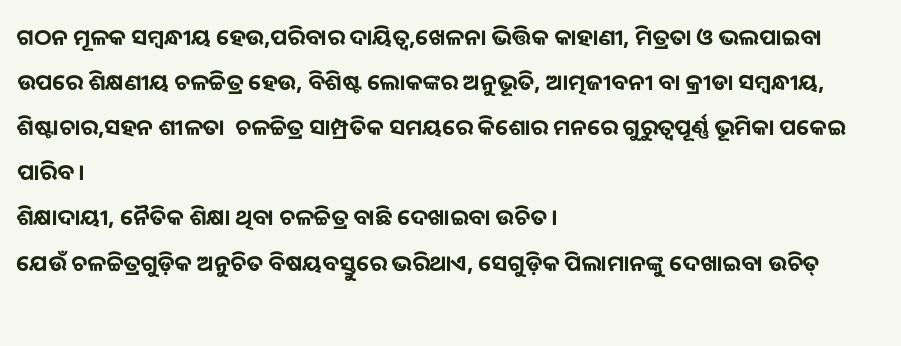ଗଠନ ମୂଳକ ସମ୍ବନ୍ଧୀୟ ହେଉ,ପରିବାର ଦାୟିତ୍ୱ,ଖେଳନା ଭିତ୍ତିକ କାହାଣୀ, ମିତ୍ରତା ଓ ଭଲପାଇବା ଉପରେ ଶିକ୍ଷଣୀୟ ଚଳଚ୍ଚିତ୍ର ହେଉ, ବିଶିଷ୍ଟ ଲୋକଙ୍କର ଅନୁଭୂତି, ଆତ୍ମଜୀବନୀ ବା କ୍ରୀଡା ସମ୍ବନ୍ଧୀୟ,  ଶିଷ୍ଟାଚାର,ସହନ ଶୀଳତା  ଚଳଚ୍ଚିତ୍ର ସାମ୍ପ୍ରତିକ ସମୟରେ କିଶୋର ମନରେ ଗୁରୁତ୍ବପୂର୍ଣ୍ଣ ଭୂମିକା ପକେଇ ପାରିବ।
ଶିକ୍ଷାଦାୟୀ, ନୈତିକ ଶିକ୍ଷା ଥିବା ଚଳଚ୍ଚିତ୍ର ବାଛି ଦେଖାଇବା ଉଚିତ।
ଯେଉଁ ଚଳଚ୍ଚିତ୍ରଗୁଡ଼ିକ ଅନୁଚିତ ବିଷୟବସ୍ତୁରେ ଭରିଥାଏ, ସେଗୁଡ଼ିକ ପିଲାମାନଙ୍କୁ ଦେଖାଇବା ଉଚିତ୍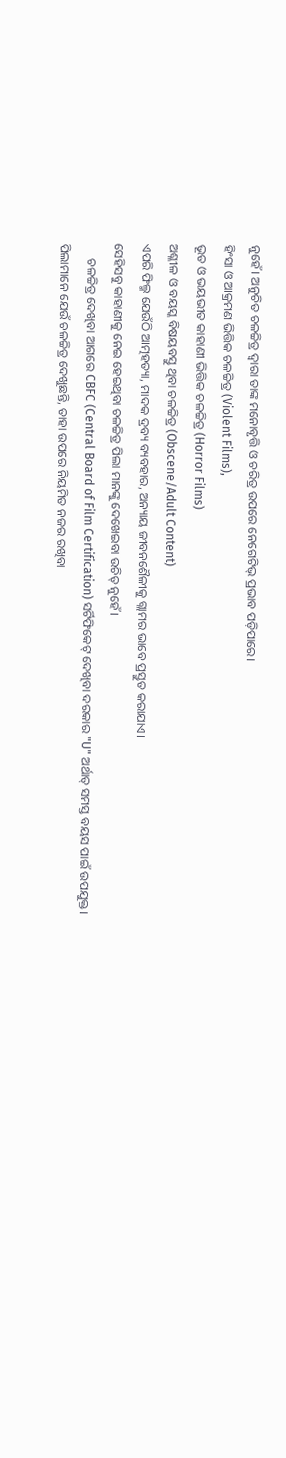ନୁହେଁ। ଅନୁଚିତ ଚଳଚ୍ଚିତ୍ର ଦ୍ୱାରା ତାଙ୍କ ମନୋବୃତ୍ତି ଓ ଚରିତ୍ର ଉପରେ ନେଗେଟିଭ୍ ପ୍ରଭାବ ପଡ଼ିପାରେ।
ହିଂସା ଓ ଆକ୍ରମଣ ଭିତ୍ତିକ ଚଳଚ୍ଚିତ୍ର (Violent Films),
ଭୂତ ଓ ଭୟଭୀତ କାହାଣୀ ଭିତ୍ତିକ ଚଳଚ୍ଚିତ୍ର (Horror Films)
ଅଶ୍ଳୀଳ ଓ ବୟସ୍କ ବିଷୟବସ୍ତୁ ଥିବା ଚଳଚ୍ଚିତ୍ର (Obscene/Adult Content)
ଏପରି ଫିଲ୍ମ ଯେଉଁଠି ଆତ୍ମହତ୍ୟା, ମାଦକ ଦ୍ରବ୍ୟ ବ୍ୟବହାର, ଅନ୍ୟାୟ ଜୀବନଶୈଳୀକୁ ଗ୍ଲାମର ଭାବେ ପ୍ରସ୍ତୁତ କରାଯାଏ।
ସେହିସବୁ କାହାଣୀକୁ ନେଇ ହେଇଥିବା ଚଳଚ୍ଚିତ୍ର ପିଲା ମାନଙ୍କୁ ଦେଖେଇବା ଉଚିତ୍ ନୁହେଁ।
     ଚଳଚ୍ଚିତ୍ର ଦେଖିବା ଆଗରେ CBFC (Central Board of Film Certification) ସର୍ଟିଫିକେଟ୍ ଦେଖିବା ଦରକାର "U" ଅର୍ଥାତ୍ ସମସ୍ତ ବୟସ ପାଇଁ ଉପଯୁକ୍ତ।
ପିଲାମାନେ ଯେଉଁ ଚଳଚ୍ଚିତ୍ର ଦେଖୁଛନ୍ତି, ତାହା ଉପରେ ନିୟମିତ ନଜର ରଖିବା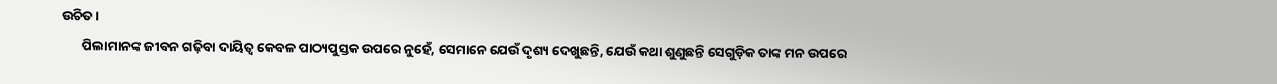ଉଚିତ।
       ପିଲାମାନଙ୍କ ଜୀବନ ଗଢ଼ିବା ଦାୟିତ୍ୱ କେବଳ ପାଠ୍ୟପୁସ୍ତକ ଉପରେ ନୁହେଁ, ସେମାନେ ଯେଉଁ ଦୃଶ୍ୟ ଦେଖୁଛନ୍ତି, ଯେଉଁ କଥା ଶୁଣୁଛନ୍ତି ସେଗୁଡ଼ିକ ତାଙ୍କ ମନ ଉପରେ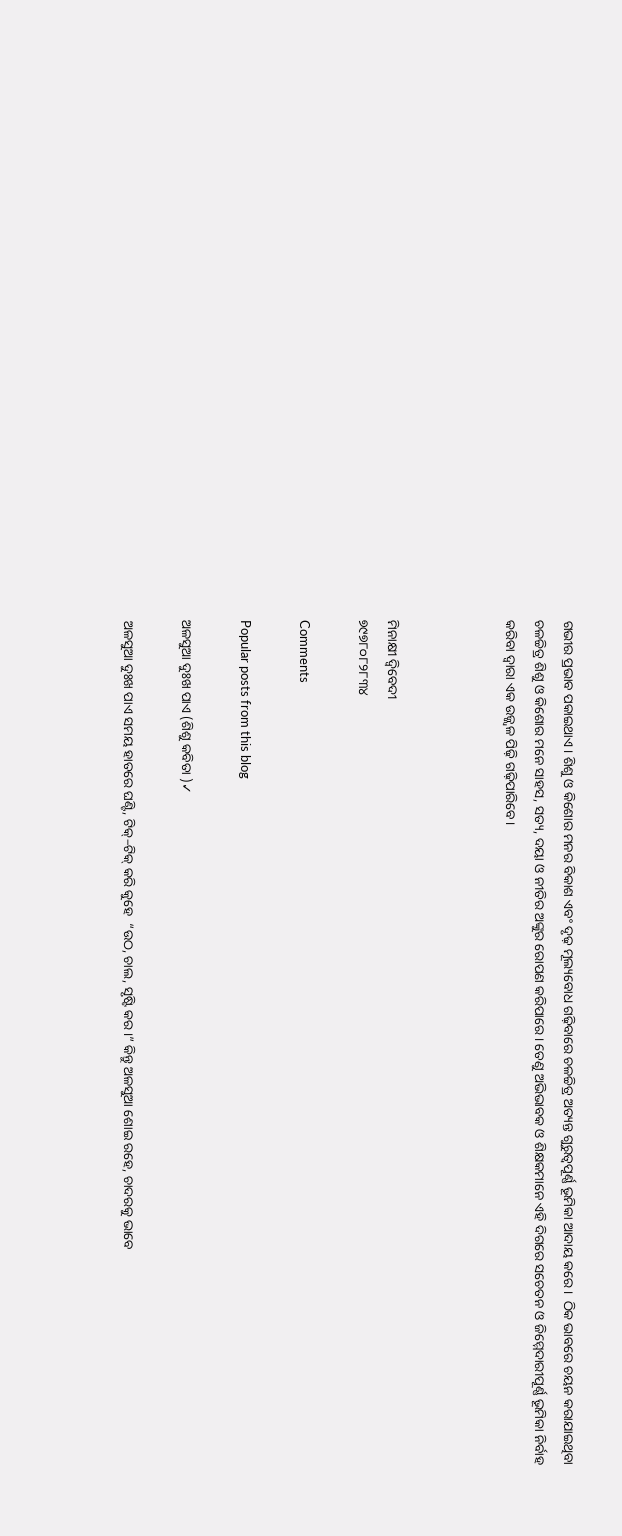ଗଭୀର ପ୍ରଭାବ ପକାଇଥାଏ। ଶିଶୁ ଓ କିଶୋର ମନର ବିକାଶ ଏବଂ ଦୃଢ଼ ମୂଲ୍ୟବୋଧ ଗଢ଼ିବାରେ ଚଳଚ୍ଚିତ୍ର ଅତ୍ୟନ୍ତ ଗୁରୁତ୍ୱପୂର୍ଣ୍ଣ ଭୂମିକା ଆଦାୟ କରେ।  ଠିକ ଭାବରେ ଚୟନ କରାଯାଇଥିବା ଚଳଚ୍ଚିତ୍ର ଶିଶୁ ଓ କିଶୋର ମନେ ସାହସ, ସତ୍ୟ, ଦୟା ଓ ନୀତିର ଅଙ୍କୁର ରୋପଣ କରିପାରେ। ତେଣୁ ଅଭିଭାବକ ଓ ଶିକ୍ଷକମାନେ ଏହି ଦିଗରେ ସଚେତନ ଓ ଜିମ୍ମେଦାରୀପୂର୍ଣ୍ଣ ଭୂମିକା ନିର୍ବାହ କରିବା ଦ୍ୱାରା ଏକ ଉଜ୍ଜ୍ୱଳ ପିଢ଼ି ଗଢ଼ିପାରିବେ।



ମିନାକ୍ଷୀ ଦ୍ବିବେଦୀ
୭୯୭୮୦୮୨୮୩୪

Comments

Popular posts from this blog

ଅଳସୁଆ ଦୁଃଖ ପାଏ (ଶିଶୁ କବିତା )✓

ଅଳସୁଆ ଦୁଃଖ ପାଏ ସମୟ ହାତରେ ଘଣ୍ଟି, ଟିକ୍–ଟିକ୍ କରି କୁହେ  “ଉଠ, ଚାଲ, ସୃଷ୍ଟି କର।” କିନ୍ତୁ ଅଳସୁଆ ଶୋଇ ରହେ, ଚାଦରକୁ ଭାବେ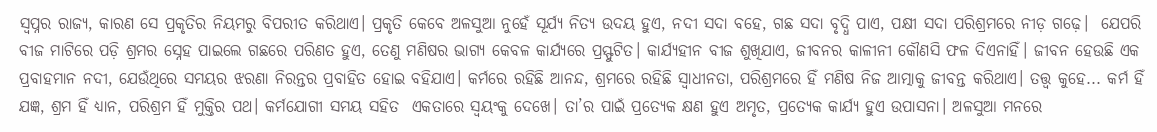ସ୍ଵପ୍ନର ରାଜ୍ୟ, କାରଣ ସେ ପ୍ରକୃତିର ନିୟମରୁ ବିପରୀତ କରିଥାଏ। ପ୍ରକୃତି କେବେ ଅଳସୁଆ ନୁହେଁ ସୂର୍ଯ୍ୟ ନିତ୍ୟ ଉଦୟ ହୁଏ, ନଦୀ ସଦା ବହେ, ଗଛ ସଦା ବୃଦ୍ଧି ପାଏ, ପକ୍ଷୀ ସଦା ପରିଶ୍ରମରେ ନୀଡ଼ ଗଢ଼େ।  ଯେପରି ବୀଜ ମାଟିରେ ପଡ଼ି ଶ୍ରମର ସ୍ନେହ ପାଇଲେ ଗଛରେ ପରିଣତ ହୁଏ, ତେଣୁ ମଣିଷର ଭାଗ୍ୟ କେବଳ କାର୍ଯ୍ୟରେ ପ୍ରସ୍ଫୁଟିତ। କାର୍ଯ୍ୟହୀନ ବୀଜ ଶୁଖିଯାଏ, ଜୀବନର କାଳୀନୀ କୌଣସି ଫଳ ଦିଏନାହିଁ। ଜୀବନ ହେଉଛି ଏକ ପ୍ରବାହମାନ ନଦୀ, ଯେଉଁଥିରେ ସମୟର ଝରଣା ନିରନ୍ତର ପ୍ରବାହିତ ହୋଇ ବହିଯାଏ। କର୍ମରେ ରହିଛି ଆନନ୍ଦ, ଶ୍ରମରେ ରହିଛି ସ୍ୱାଧୀନତା, ପରିଶ୍ରମରେ ହିଁ ମଣିଷ ନିଜ ଆତ୍ମାକୁ ଜୀବନ୍ତ କରିଥାଏ। ତତ୍ତ୍ୱ କୁହେ... କର୍ମ ହିଁ ଯଜ୍ଞ, ଶ୍ରମ ହିଁ ଧ୍ୟାନ, ପରିଶ୍ରମ ହିଁ ମୁକ୍ତିର ପଥ। କର୍ମଯୋଗୀ ସମୟ ସହିତ  ଏକତାରେ ସ୍ଵୟଂକୁ ଦେଖେ। ତା’ର ପାଇଁ ପ୍ରତ୍ୟେକ କ୍ଷଣ ହୁଏ ଅମୃତ, ପ୍ରତ୍ୟେକ କାର୍ଯ୍ୟ ହୁଏ ଉପାସନା। ଅଳସୁଆ ମନରେ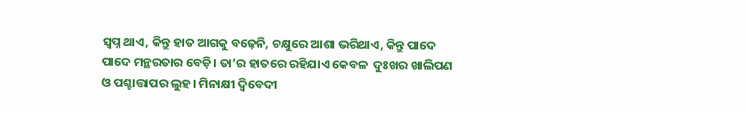ସ୍ୱପ୍ନ ଥାଏ, କିନ୍ତୁ ହାତ ଆଗକୁ ବଢ଼େନି, ଚକ୍ଷୁରେ ଆଶା ଭରିଥାଏ, କିନ୍ତୁ ପାଦେ ପାଦେ ମନ୍ଥରତାର ବେଡ଼ି। ତା’ର ହାତରେ ରହିଯାଏ କେବଳ  ଦୁଃଖର ଖାଲିପଣ ଓ ପଶ୍ଚାତ୍ତାପର ଲୁହ। ମିନାକ୍ଷୀ ଦ୍ବିବେଦୀ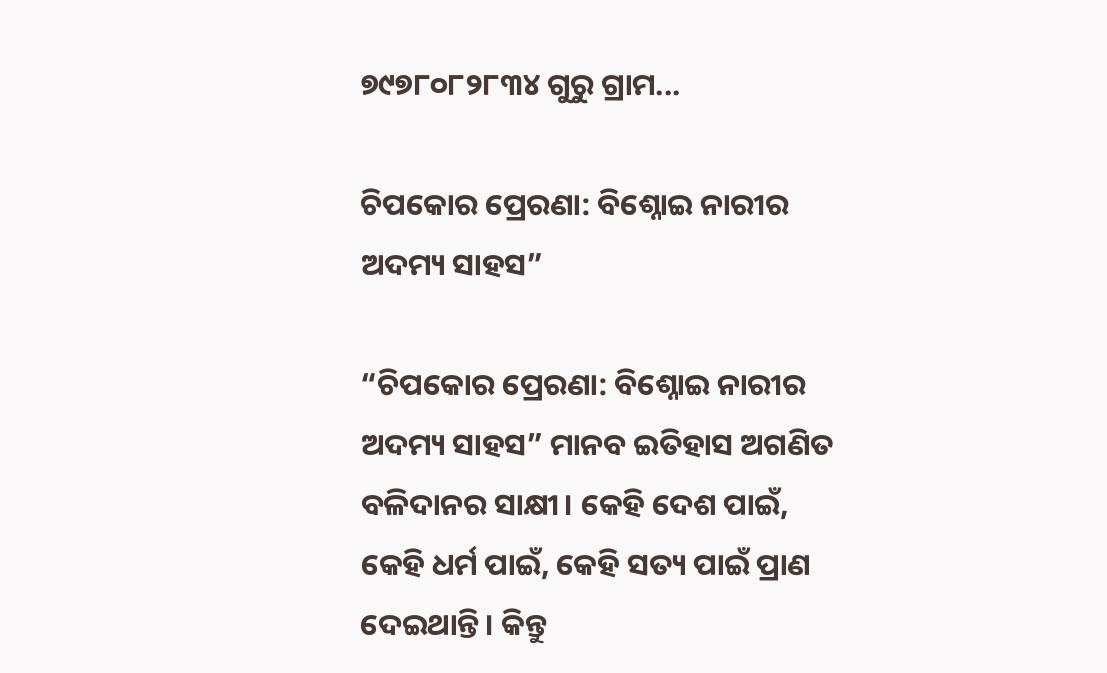୭୯୭୮୦୮୨୮୩୪ ଗୁରୁ ଗ୍ରାମ...

ଚିପକୋର ପ୍ରେରଣା: ବିଶ୍ନୋଇ ନାରୀର ଅଦମ୍ୟ ସାହସ”

“ଚିପକୋର ପ୍ରେରଣା: ବିଶ୍ନୋଇ ନାରୀର ଅଦମ୍ୟ ସାହସ” ମାନବ ଇତିହାସ ଅଗଣିତ ବଳିଦାନର ସାକ୍ଷୀ। କେହି ଦେଶ ପାଇଁ, କେହି ଧର୍ମ ପାଇଁ, କେହି ସତ୍ୟ ପାଇଁ ପ୍ରାଣ ଦେଇଥାନ୍ତି। କିନ୍ତୁ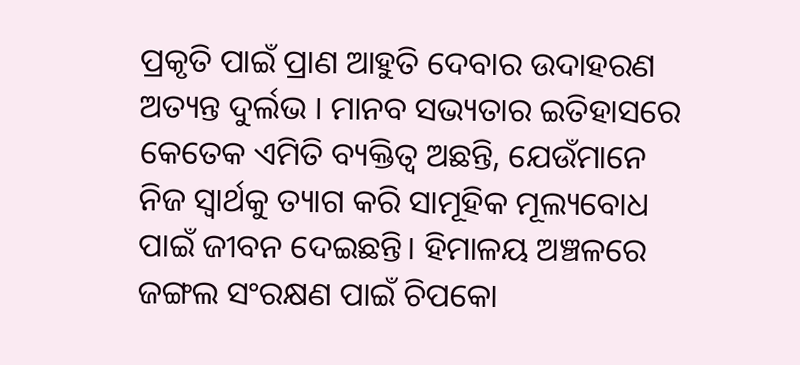ପ୍ରକୃତି ପାଇଁ ପ୍ରାଣ ଆହୁତି ଦେବାର ଉଦାହରଣ ଅତ୍ୟନ୍ତ ଦୁର୍ଲଭ । ମାନବ ସଭ୍ୟତାର ଇତିହାସରେ କେତେକ ଏମିତି ବ୍ୟକ୍ତିତ୍ୱ ଅଛନ୍ତି, ଯେଉଁମାନେ  ନିଜ ସ୍ଵାର୍ଥକୁ ତ୍ୟାଗ କରି ସାମୂହିକ ମୂଲ୍ୟବୋଧ ପାଇଁ ଜୀବନ ଦେଇଛନ୍ତି। ହିମାଳୟ ଅଞ୍ଚଳରେ ଜଙ୍ଗଲ ସଂରକ୍ଷଣ ପାଇଁ ଚିପକୋ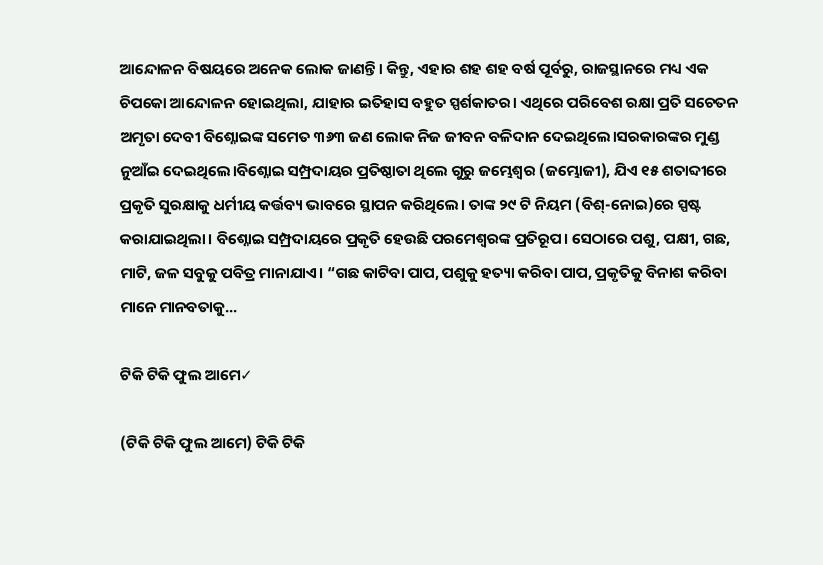ଆନ୍ଦୋଳନ ବିଷୟରେ ଅନେକ ଲୋକ ଜାଣନ୍ତି। କିନ୍ତୁ, ଏହାର ଶହ ଶହ ବର୍ଷ ପୂର୍ବରୁ, ରାଜସ୍ଥାନରେ ମଧ୍ୟ ଏକ ଚିପକୋ ଆନ୍ଦୋଳନ ହୋଇଥିଲା, ଯାହାର ଇତିହାସ ବହୁତ ସ୍ପର୍ଶକାତର। ଏଥିରେ ପରିବେଶ ରକ୍ଷା ପ୍ରତି ସଚେତନ ଅମୃତା ଦେବୀ ବିଶ୍ନୋଇଙ୍କ ସମେତ ୩୬୩ ଜଣ ଲୋକ ନିଜ ଜୀବନ ବଳିଦାନ ଦେଇଥିଲେ।ସରକାରଙ୍କର ମୁଣ୍ଡ ନୁଆଁଇ ଦେଇଥିଲେ।ବିଶ୍ନୋଇ ସମ୍ପ୍ରଦାୟର ପ୍ରତିଷ୍ଠାତା ଥିଲେ ଗୁରୁ ଜମ୍ଭେଶ୍ୱର (ଜମ୍ଭୋଜୀ), ଯିଏ ୧୫ ଶତାବ୍ଦୀରେ ପ୍ରକୃତି ସୁରକ୍ଷାକୁ ଧର୍ମୀୟ କର୍ତ୍ତବ୍ୟ ଭାବରେ ସ୍ଥାପନ କରିଥିଲେ। ତାଙ୍କ ୨୯ ଟି ନିୟମ (ବିଶ୍-ନୋଇ)ରେ ସ୍ପଷ୍ଟ କରାଯାଇଥିଲା। ବିଶ୍ନୋଇ ସମ୍ପ୍ରଦାୟରେ ପ୍ରକୃତି ହେଉଛି ପରମେଶ୍ୱରଙ୍କ ପ୍ରତିରୂପ। ସେଠାରେ ପଶୁ, ପକ୍ଷୀ, ଗଛ, ମାଟି, ଜଳ ସବୁକୁ ପବିତ୍ର ମାନାଯାଏ। “ଗଛ କାଟିବା ପାପ, ପଶୁକୁ ହତ୍ୟା କରିବା ପାପ, ପ୍ରକୃତିକୁ ବିନାଶ କରିବା ମାନେ ମାନବତାକୁ...

ଟିକି ଟିକି ଫୁଲ ଆମେ✓

(ଟିକି ଟିକି ଫୁଲ ଆମେ) ଟିକି ଟିକି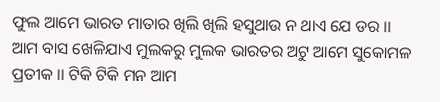ଫୁଲ ଆମେ ଭାରତ ମାତାର ଖିଲି ଖିଲି ହସୁଥାଉ ନ ଥାଏ ଯେ ଡର ।। ଆମ ବାସ ଖେଳିଯାଏ ମୁଲକରୁ ମୁଲକ ଭାରତର ଅଟୁ ଆମେ ସୁକୋମଳ ପ୍ରତୀକ ।। ଟିକି ଟିକି ମନ ଆମ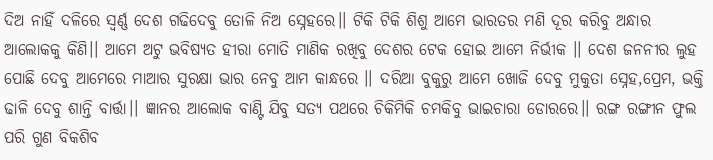ଦିଅ ନାହିଁ ଦଳିରେ ସ୍ବର୍ଣ୍ଣ ଦେଶ ଗଢିଦେବୁ ତୋଳି ନିଅ ସ୍ନେହରେ।। ଟିକି ଟିକି ଶିଶୁ ଆମେ ଭାରତର ମଣି ଦୂର କରିବୁ ଅନ୍ଧାର ଆଲୋକକୁ କିଣି।। ଆମେ ଅଟୁ ଭବିଷ୍ୟତ ହୀରା ମୋତି ମାଣିକ ରଖିବୁ ଦେଶର ଟେକ ହୋଇ ଆମେ ନିର୍ଭୀକ ।। ଦେଶ ଜନନୀର ଲୁହ ପୋଛି ଦେବୁ ଆମେରେ ମାଆର ସୁରକ୍ଷା ଭାର ନେବୁ ଆମ କାନ୍ଧରେ ।। ଦରିଆ ବୁକୁରୁ ଆମେ ଖୋଜି ଦେବୁ ମୁକୁତା ସ୍ନେହ,ପ୍ରେମ, ଭକ୍ତି ଢାଳି ଦେବୁ ଶାନ୍ତି ବାର୍ତ୍ତା।। ଜ୍ଞାନର ଆଲୋକ ବାଣ୍ଟି ଯିବୁ ସତ୍ୟ ପଥରେ ଚିକିମିକି ଚମକିବୁ ଭାଇଚାରା ଡୋରରେ।। ରଙ୍ଗ ରଙ୍ଗୀନ ଫୁଲ ପରି ଗୁଣ ବିକଶିବ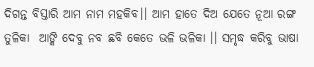ଦିଗନ୍ତ ବିସ୍ତାରି ଆମ ନାମ ମହକିବ।। ଆମ ହାତେ ଦିଅ ଯେତେ ନୂଆ ରଙ୍ଗ ତୁଳିକା  ଆଙ୍କି ଦେବୁ ନବ ଛବି କେତେ ଭଳି ଭଳିକା ।। ସମୃଦ୍ଧ କରିବୁ ଭାଷା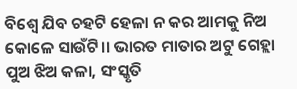ବିଶ୍ୱେ ଯିବ ଚହଟି ହେଳା ନ କର ଆମକୁ ନିଅ କୋଳେ ସାଉଁଟି।। ଭାରତ ମାତାର ଅଟୁ ଗେହ୍ଲା ପୁଅ ଝିଅ କଳା, ସଂସ୍କୃତି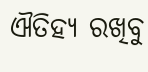ଐତିହ୍ୟ ରଖିବୁ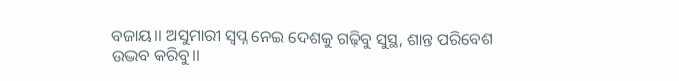ବଜାୟ।। ଅସୁମାରୀ ସ୍ବପ୍ନ ନେଇ ଦେଶକୁ ଗଢ଼ିବୁ ସୁସ୍ଥ, ଶାନ୍ତ ପରିବେଶ ଉଦ୍ଭବ କରିବୁ।।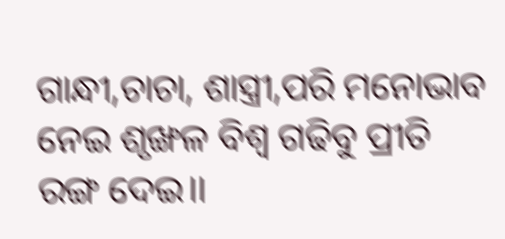ଗାନ୍ଧୀ,ଚାଚା, ଶାସ୍ତ୍ରୀ,ପରି ମନୋଭାବ ନେଇ ଶୃଙ୍ଖଳ ବିଶ୍ବ ଗଢିବୁ ପ୍ରୀତି ରଙ୍ଗ ଦେଇ।।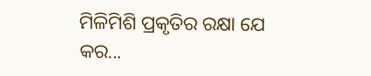ମିଳିମିଶି ପ୍ରକୃତିର ରକ୍ଷା ଯେ କର...